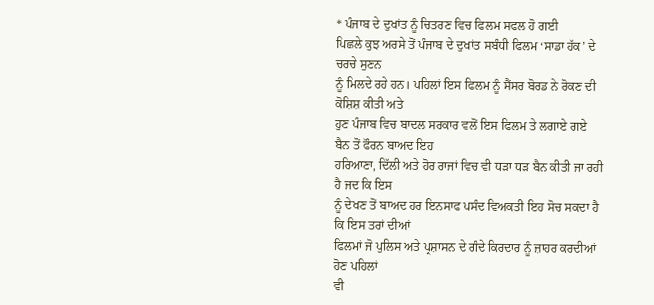* ਪੰਜਾਬ ਦੇ ਦੁਖਾਂਤ ਨੂੰ ਚਿਤਰਣ ਵਿਚ ਫਿਲਮ ਸਫਲ ਹੋ ਗਈ
ਪਿਛਲੇ ਕੁਝ ਅਰਸੇ ਤੋਂ ਪੰਜਾਬ ਦੇ ਦੁਖਾਂਤ ਸਬੰਧੀ ਫਿਲਮ ‘ਸਾਡਾ ਹੱਕ’ ਦੇ ਚਰਚੇ ਸੁਣਨ
ਨੂੰ ਮਿਲਦੇ ਰਹੇ ਹਨ। ਪਹਿਲਾਂ ਇਸ ਫਿਲਮ ਨੂੰ ਸੈਂਸਰ ਬੋਰਡ ਨੇ ਰੋਕਣ ਦੀ ਕੋਸ਼ਿਸ਼ ਕੀਤੀ ਅਤੇ
ਹੁਣ ਪੰਜਾਬ ਵਿਚ ਬਾਦਲ ਸਰਕਾਰ ਵਲੋਂ ਇਸ ਫਿਲਮ ਤੇ ਲਗਾਏ ਗਏ ਬੈਨ ਤੋਂ ਫੌਰਨ ਬਾਅਦ ਇਹ
ਹਰਿਆਣਾ, ਦਿੱਲੀ ਅਤੇ ਹੋਰ ਰਾਜਾਂ ਵਿਚ ਵੀ ਧੜਾ ਧੜ ਬੈਨ ਕੀਤੀ ਜਾ ਰਹੀ ਹੈ ਜਦ ਕਿ ਇਸ
ਨੂੰ ਦੇਖਣ ਤੋਂ ਬਾਅਦ ਹਰ ਇਨਸਾਫ ਪਸੰਦ ਵਿਅਕਤੀ ਇਹ ਸੋਚ ਸਕਦਾ ਹੈ ਕਿ ਇਸ ਤਰਾਂ ਦੀਆਂ
ਫਿਲਮਾਂ ਜੋ ਪੁਲਿਸ ਅਤੇ ਪ੍ਰਸ਼ਾਸਨ ਦੇ ਗੰਦੇ ਕਿਰਦਾਰ ਨੂੰ ਜ਼ਾਹਰ ਕਰਦੀਆਂ ਹੋਣ ਪਹਿਲਾਂ
ਵੀ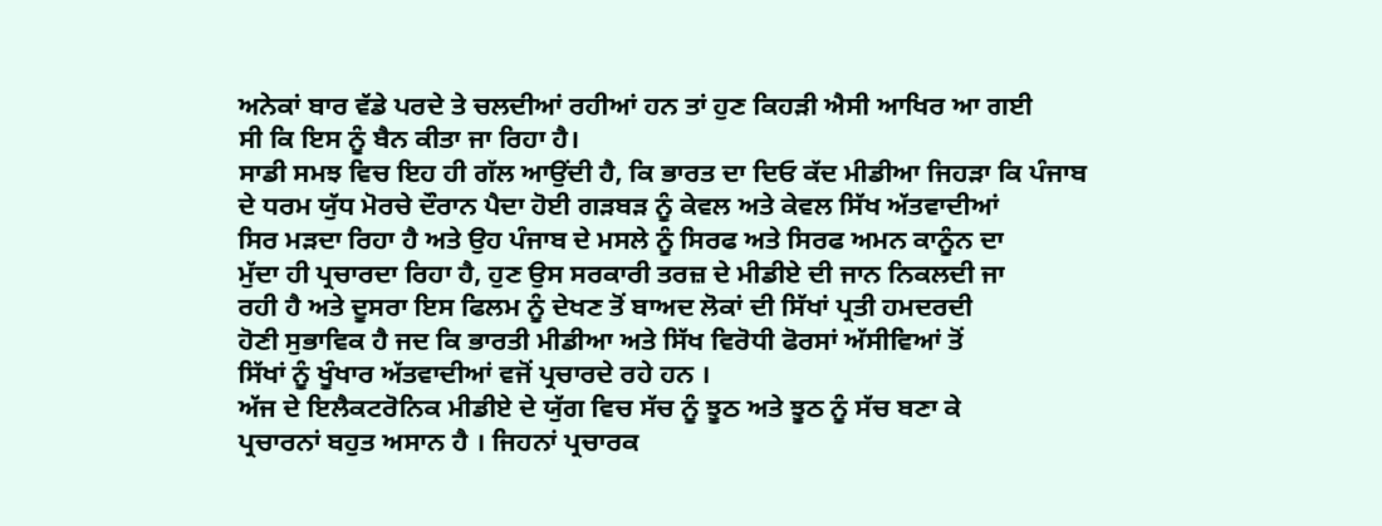ਅਨੇਕਾਂ ਬਾਰ ਵੱਡੇ ਪਰਦੇ ਤੇ ਚਲਦੀਆਂ ਰਹੀਆਂ ਹਨ ਤਾਂ ਹੁਣ ਕਿਹੜੀ ਐਸੀ ਆਖਿਰ ਆ ਗਈ
ਸੀ ਕਿ ਇਸ ਨੂੰ ਬੈਨ ਕੀਤਾ ਜਾ ਰਿਹਾ ਹੈ।
ਸਾਡੀ ਸਮਝ ਵਿਚ ਇਹ ਹੀ ਗੱਲ ਆਉਂਦੀ ਹੈ, ਕਿ ਭਾਰਤ ਦਾ ਦਿਓ ਕੱਦ ਮੀਡੀਆ ਜਿਹੜਾ ਕਿ ਪੰਜਾਬ
ਦੇ ਧਰਮ ਯੁੱਧ ਮੋਰਚੇ ਦੌਰਾਨ ਪੈਦਾ ਹੋਈ ਗੜਬੜ ਨੂੰ ਕੇਵਲ ਅਤੇ ਕੇਵਲ ਸਿੱਖ ਅੱਤਵਾਦੀਆਂ
ਸਿਰ ਮੜਦਾ ਰਿਹਾ ਹੈ ਅਤੇ ਉਹ ਪੰਜਾਬ ਦੇ ਮਸਲੇ ਨੂੰ ਸਿਰਫ ਅਤੇ ਸਿਰਫ ਅਮਨ ਕਾਨੂੰਨ ਦਾ
ਮੁੱਦਾ ਹੀ ਪ੍ਰਚਾਰਦਾ ਰਿਹਾ ਹੈ, ਹੁਣ ਉਸ ਸਰਕਾਰੀ ਤਰਜ਼ ਦੇ ਮੀਡੀਏ ਦੀ ਜਾਨ ਨਿਕਲਦੀ ਜਾ
ਰਹੀ ਹੈ ਅਤੇ ਦੂਸਰਾ ਇਸ ਫਿਲਮ ਨੂੰ ਦੇਖਣ ਤੋਂ ਬਾਅਦ ਲੋਕਾਂ ਦੀ ਸਿੱਖਾਂ ਪ੍ਰਤੀ ਹਮਦਰਦੀ
ਹੋਣੀ ਸੁਭਾਵਿਕ ਹੈ ਜਦ ਕਿ ਭਾਰਤੀ ਮੀਡੀਆ ਅਤੇ ਸਿੱਖ ਵਿਰੋਧੀ ਫੋਰਸਾਂ ਅੱਸੀਵਿਆਂ ਤੋਂ
ਸਿੱਖਾਂ ਨੂੰ ਖੂੰਖਾਰ ਅੱਤਵਾਦੀਆਂ ਵਜੋਂ ਪ੍ਰਚਾਰਦੇ ਰਹੇ ਹਨ ।
ਅੱਜ ਦੇ ਇਲੈਕਟਰੋਨਿਕ ਮੀਡੀਏ ਦੇ ਯੁੱਗ ਵਿਚ ਸੱਚ ਨੂੰ ਝੂਠ ਅਤੇ ਝੂਠ ਨੂੰ ਸੱਚ ਬਣਾ ਕੇ
ਪ੍ਰਚਾਰਨਾਂ ਬਹੁਤ ਅਸਾਨ ਹੈ । ਜਿਹਨਾਂ ਪ੍ਰਚਾਰਕ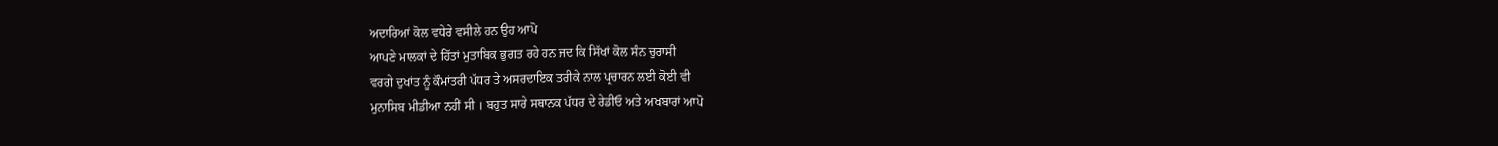ਅਦਾਰਿਆਂ ਕੋਲ ਵਧੇਰੇ ਵਸੀਲੇ ਹਨ ਉਹ ਆਪੋ
ਆਪਣੇ ਮਾਲਕਾਂ ਦੇ ਹਿੱਤਾਂ ਮੁਤਾਬਿਕ ਭੁਗਤ ਰਹੇ ਹਨ ਜਦ ਕਿ ਸਿੱਖਾਂ ਕੋਲ ਸੰਨ ਚੁਰਾਸੀ
ਵਰਗੇ ਦੁਖਾਂਤ ਨੂੰ ਕੌਮਾਂਤਰੀ ਪੱਧਰ ਤੇ ਅਸਰਦਾਇਕ ਤਰੀਕੇ ਨਾਲ ਪ੍ਰਚਾਰਨ ਲਈ ਕੋਈ ਵੀ
ਮੁਨਾਸਿਬ ਮੀਡੀਆ ਨਹੀਂ ਸੀ । ਬਹੁਤ ਸਾਰੇ ਸਥਾਨਕ ਪੱਧਰ ਦੇ ਰੇਡੀਓ ਅਤੇ ਅਖਬਾਰਾਂ ਆਪੋ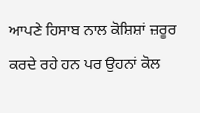ਆਪਣੇ ਹਿਸਾਬ ਨਾਲ ਕੋਸ਼ਿਸ਼ਾਂ ਜ਼ਰੂਰ ਕਰਦੇ ਰਹੇ ਹਨ ਪਰ ਉਹਨਾਂ ਕੋਲ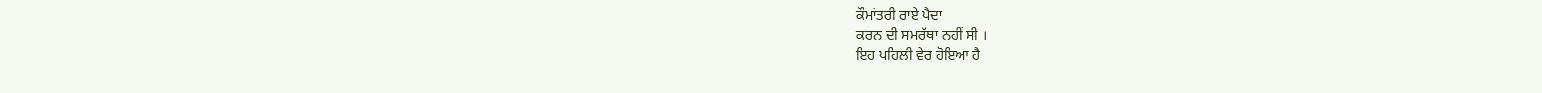ਕੌਮਾਂਤਰੀ ਰਾਏ ਪੈਦਾ
ਕਰਨ ਦੀ ਸਮਰੱਥਾ ਨਹੀਂ ਸੀ ।
ਇਹ ਪਹਿਲੀ ਵੇਰ ਹੋਇਆ ਹੈ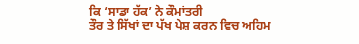ਕਿ ‘ਸਾਡਾ ਹੱਕ’ ਨੇ ਕੌਮਾਂਤਰੀ
ਤੌਰ ਤੇ ਸਿੱਖਾਂ ਦਾ ਪੱਖ ਪੇਸ਼ ਕਰਨ ਵਿਚ ਅਹਿਮ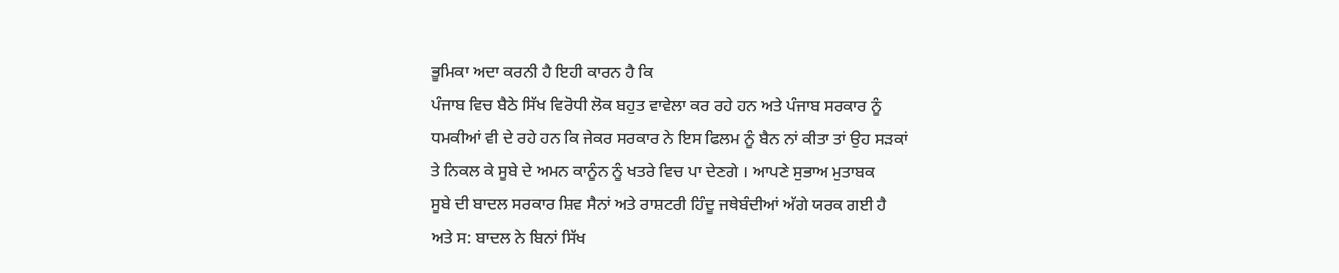ਭੂਮਿਕਾ ਅਦਾ ਕਰਨੀ ਹੈ ਇਹੀ ਕਾਰਨ ਹੈ ਕਿ
ਪੰਜਾਬ ਵਿਚ ਬੈਠੇ ਸਿੱਖ ਵਿਰੋਧੀ ਲੋਕ ਬਹੁਤ ਵਾਵੇਲਾ ਕਰ ਰਹੇ ਹਨ ਅਤੇ ਪੰਜਾਬ ਸਰਕਾਰ ਨੂੰ
ਧਮਕੀਆਂ ਵੀ ਦੇ ਰਹੇ ਹਨ ਕਿ ਜੇਕਰ ਸਰਕਾਰ ਨੇ ਇਸ ਫਿਲਮ ਨੂੰ ਬੈਨ ਨਾਂ ਕੀਤਾ ਤਾਂ ਉਹ ਸੜਕਾਂ
ਤੇ ਨਿਕਲ ਕੇ ਸੂਬੇ ਦੇ ਅਮਨ ਕਾਨੂੰਨ ਨੂੰ ਖਤਰੇ ਵਿਚ ਪਾ ਦੇਣਗੇ । ਆਪਣੇ ਸੁਭਾਅ ਮੁਤਾਬਕ
ਸੂਬੇ ਦੀ ਬਾਦਲ ਸਰਕਾਰ ਸ਼ਿਵ ਸੈਨਾਂ ਅਤੇ ਰਾਸ਼ਟਰੀ ਹਿੰਦੂ ਜਥੇਬੰਦੀਆਂ ਅੱਗੇ ਯਰਕ ਗਈ ਹੈ
ਅਤੇ ਸ: ਬਾਦਲ ਨੇ ਬਿਨਾਂ ਸਿੱਖ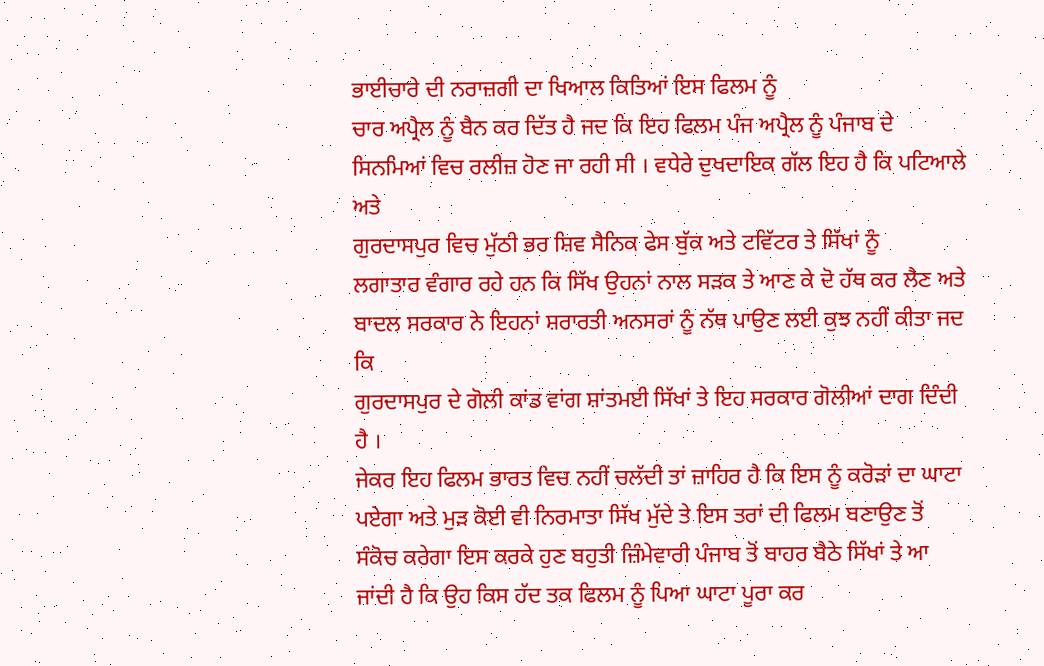ਭਾਈਚਾਰੇ ਦੀ ਨਰਾਜ਼ਗੀ ਦਾ ਖਿਆਲ ਕਿਤਿਆਂ ਇਸ ਫਿਲਮ ਨੂੰ
ਚਾਰ ਅਪ੍ਰੈਲ ਨੂੰ ਬੈਨ ਕਰ ਦਿੱਤ ਹੈ ਜਦ ਕਿ ਇਹ ਫਿਲਮ ਪੰਜ ਅਪ੍ਰੈਲ ਨੂੰ ਪੰਜਾਬ ਦੇ
ਸਿਨਮਿਆਂ ਵਿਚ ਰਲੀਜ਼ ਹੋਣ ਜਾ ਰਹੀ ਸੀ । ਵਧੇਰੇ ਦੁਖਦਾਇਕ ਗੱਲ ਇਹ ਹੈ ਕਿ ਪਟਿਆਲੇ ਅਤੇ
ਗੁਰਦਾਸਪੁਰ ਵਿਚ ਮੁੱਠੀ ਭਰ ਸ਼ਿਵ ਸੈਨਿਕ ਫੇਸ ਬੁੱਕ ਅਤੇ ਟਵਿੱਟਰ ਤੇ ਸਿੱਖਾਂ ਨੂੰ
ਲਗਾਤਾਰ ਵੰਗਾਰ ਰਹੇ ਹਨ ਕਿ ਸਿੱਖ ਉਹਨਾਂ ਨਾਲ ਸੜਕ ਤੇ ਆਣ ਕੇ ਦੋ ਹੱਥ ਕਰ ਲੈਣ ਅਤੇ
ਬਾਦਲ ਸਰਕਾਰ ਨੇ ਇਹਨਾਂ ਸ਼ਰਾਰਤੀ ਅਨਸਰਾਂ ਨੂੰ ਨੱਥ ਪਾਉਣ ਲਈ ਕੁਝ ਨਹੀਂ ਕੀਤਾ ਜਦ ਕਿ
ਗੁਰਦਾਸਪੁਰ ਦੇ ਗੋਲੀ ਕਾਂਡ ਵਾਂਗ ਸ਼ਾਂਤਮਈ ਸਿੱਖਾਂ ਤੇ ਇਹ ਸਰਕਾਰ ਗੋਲੀਆਂ ਦਾਗ ਦਿੰਦੀ
ਹੈ ।
ਜੇਕਰ ਇਹ ਫਿਲਮ ਭਾਰਤ ਵਿਚ ਨਹੀਂ ਚਲੱਦੀ ਤਾਂ ਜ਼ਾਹਿਰ ਹੈ ਕਿ ਇਸ ਨੂੰ ਕਰੋੜਾਂ ਦਾ ਘਾਟਾ
ਪਏਗਾ ਅਤੇ ਮੁੜ ਕੋਈ ਵੀ ਨਿਰਮਾਤਾ ਸਿੱਖ ਮੁੱਦੇ ਤੇ ਇਸ ਤਰਾਂ ਦੀ ਫਿਲਮ ਬਣਾਉਣ ਤੋਂ
ਸੰਕੋਚ ਕਰੇਗਾ ਇਸ ਕਰਕੇ ਹੁਣ ਬਹੁਤੀ ਜ਼ਿੰਮੇਵਾਰੀ ਪੰਜਾਬ ਤੋਂ ਬਾਹਰ ਬੈਠੇ ਸਿੱਖਾਂ ਤੇ ਆ
ਜਾਂਦੀ ਹੈ ਕਿ ਉਹ ਕਿਸ ਹੱਦ ਤਕ ਫਿਲਮ ਨੂੰ ਪਿਆ ਘਾਟਾ ਪੂਰਾ ਕਰ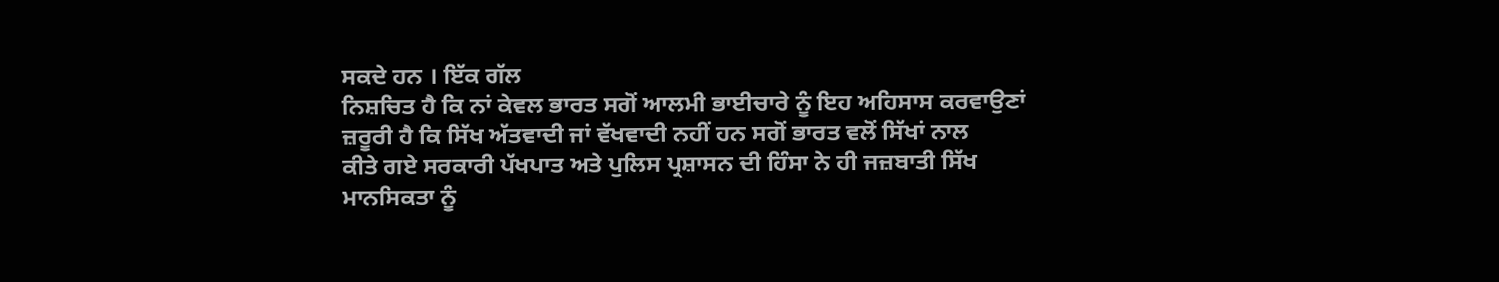ਸਕਦੇ ਹਨ । ਇੱਕ ਗੱਲ
ਨਿਸ਼ਚਿਤ ਹੈ ਕਿ ਨਾਂ ਕੇਵਲ ਭਾਰਤ ਸਗੋਂ ਆਲਮੀ ਭਾਈਚਾਰੇ ਨੂੰ ਇਹ ਅਹਿਸਾਸ ਕਰਵਾਉਣਾਂ
ਜ਼ਰੂਰੀ ਹੈ ਕਿ ਸਿੱਖ ਅੱਤਵਾਦੀ ਜਾਂ ਵੱਖਵਾਦੀ ਨਹੀਂ ਹਨ ਸਗੋਂ ਭਾਰਤ ਵਲੋਂ ਸਿੱਖਾਂ ਨਾਲ
ਕੀਤੇ ਗਏ ਸਰਕਾਰੀ ਪੱਖਪਾਤ ਅਤੇ ਪੁਲਿਸ ਪ੍ਰਸ਼ਾਸਨ ਦੀ ਹਿੰਸਾ ਨੇ ਹੀ ਜਜ਼ਬਾਤੀ ਸਿੱਖ
ਮਾਨਸਿਕਤਾ ਨੂੰ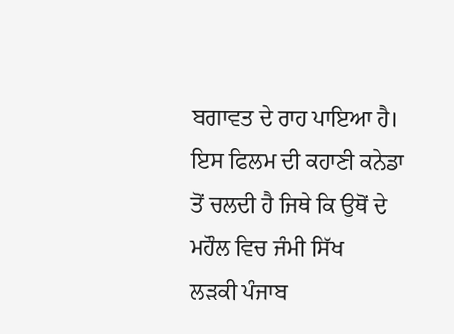ਬਗਾਵਤ ਦੇ ਰਾਹ ਪਾਇਆ ਹੈ।
ਇਸ ਫਿਲਮ ਦੀ ਕਹਾਣੀ ਕਨੇਡਾ ਤੋਂ ਚਲਦੀ ਹੈ ਜਿਥੇ ਕਿ ਉਥੋਂ ਦੇ ਮਹੌਲ ਵਿਚ ਜੰਮੀ ਸਿੱਖ
ਲੜਕੀ ਪੰਜਾਬ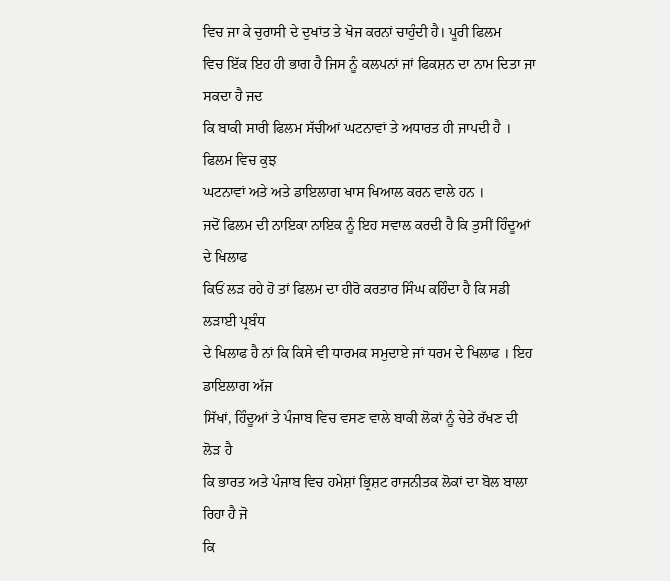ਵਿਚ ਜਾ ਕੇ ਚੁਰਾਸੀ ਦੇ ਦੁਖਾਂਤ ਤੇ ਖੋਜ ਕਰਨਾਂ ਚਾਹੁੰਦੀ ਹੈ। ਪੂਰੀ ਫਿਲਮ
ਵਿਚ ਇੱਕ ਇਹ ਹੀ ਭਾਗ ਹੈ ਜਿਸ ਨੂੰ ਕਲਪਨਾਂ ਜਾਂ ਫਿਕਸ਼ਨ ਦਾ ਨਾਮ ਦਿਤਾ ਜਾ ਸਕਦਾ ਹੈ ਜਦ
ਕਿ ਬਾਕੀ ਸਾਰੀ ਫਿਲਮ ਸੱਚੀਆਂ ਘਟਨਾਵਾਂ ਤੇ ਅਧਾਰਤ ਹੀ ਜਾਪਦੀ ਹੈ । ਫਿਲਮ ਵਿਚ ਕੁਝ
ਘਟਨਾਵਾਂ ਅਤੇ ਅਤੇ ਡਾਇਲਾਗ ਖਾਸ ਖਿਆਲ ਕਰਨ ਵਾਲੇ ਹਨ ।
ਜਦੋਂ ਫਿਲਮ ਦੀ ਨਾਇਕਾ ਨਾਇਕ ਨੂੰ ਇਹ ਸਵਾਲ ਕਰਦੀ ਹੈ ਕਿ ਤੁਸੀਂ ਹਿੰਦੂਆਂ ਦੇ ਖਿਲਾਫ
ਕਿਓਂ ਲੜ ਰਹੇ ਹੋ ਤਾਂ ਫਿਲਮ ਦਾ ਹੀਰੋ ਕਰਤਾਰ ਸਿੰਘ ਕਹਿੰਦਾ ਹੈ ਕਿ ਸਡੀ ਲੜਾਈ ਪ੍ਰਬੰਧ
ਦੇ ਖਿਲਾਫ ਹੈ ਨਾਂ ਕਿ ਕਿਸੇ ਵੀ ਧਾਰਮਕ ਸਮੁਦਾਏ ਜਾਂ ਧਰਮ ਦੇ ਖਿਲਾਫ । ਇਹ ਡਾਇਲਾਗ ਅੱਜ
ਸਿੱਖਾਂ, ਹਿੰਦੂਆਂ ਤੇ ਪੰਜਾਬ ਵਿਚ ਵਸਣ ਵਾਲੇ ਬਾਕੀ ਲੋਕਾਂ ਨੂੰ ਚੇਤੇ ਰੱਖਣ ਦੀ ਲੋੜ ਹੈ
ਕਿ ਭਾਰਤ ਅਤੇ ਪੰਜਾਬ ਵਿਚ ਹਮੇਸ਼ਾਂ ਭ੍ਰਿਸ਼ਟ ਰਾਜਨੀਤਕ ਲੋਕਾਂ ਦਾ ਬੋਲ ਬਾਲਾ ਰਿਹਾ ਹੈ ਜੋ
ਕਿ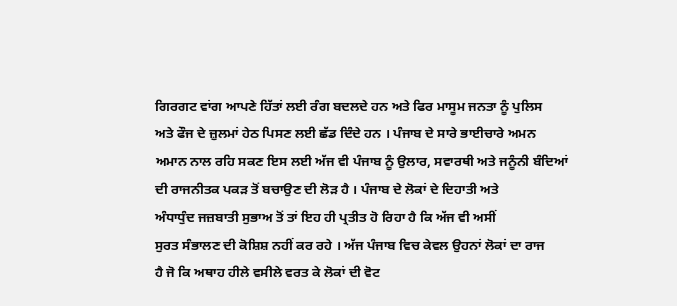ਗਿਰਗਟ ਵਾਂਗ ਆਪਣੇ ਹਿੱਤਾਂ ਲਈ ਰੰਗ ਬਦਲਦੇ ਹਨ ਅਤੇ ਫਿਰ ਮਾਸੂਮ ਜਨਤਾ ਨੂੰ ਪੁਲਿਸ
ਅਤੇ ਫੌਜ ਦੇ ਜ਼ੁਲਮਾਂ ਹੇਠ ਪਿਸਣ ਲਈ ਛੱਡ ਦਿੰਦੇ ਹਨ । ਪੰਜਾਬ ਦੇ ਸਾਰੇ ਭਾਈਚਾਰੇ ਅਮਨ
ਅਮਾਨ ਨਾਲ ਰਹਿ ਸਕਣ ਇਸ ਲਈ ਅੱਜ ਵੀ ਪੰਜਾਬ ਨੂੰ ਉਲਾਰ, ਸਵਾਰਥੀ ਅਤੇ ਜਨੂੰਨੀ ਬੰਦਿਆਂ
ਦੀ ਰਾਜਨੀਤਕ ਪਕੜ ਤੋਂ ਬਚਾਉਣ ਦੀ ਲੋੜ ਹੈ । ਪੰਜਾਬ ਦੇ ਲੋਕਾਂ ਦੇ ਦਿਹਾਤੀ ਅਤੇ
ਅੰਧਾਧੁੰਦ ਜਜ਼ਬਾਤੀ ਸੁਭਾਅ ਤੋਂ ਤਾਂ ਇਹ ਹੀ ਪ੍ਰਤੀਤ ਹੋ ਰਿਹਾ ਹੈ ਕਿ ਅੱਜ ਵੀ ਅਸੀਂ
ਸੁਰਤ ਸੰਭਾਲਣ ਦੀ ਕੋਸ਼ਿਸ਼ ਨਹੀਂ ਕਰ ਰਹੇ । ਅੱਜ ਪੰਜਾਬ ਵਿਚ ਕੇਵਲ ਉਹਨਾਂ ਲੋਕਾਂ ਦਾ ਰਾਜ
ਹੈ ਜੋ ਕਿ ਅਥਾਹ ਹੀਲੇ ਵਸੀਲੇ ਵਰਤ ਕੇ ਲੋਕਾਂ ਦੀ ਵੋਟ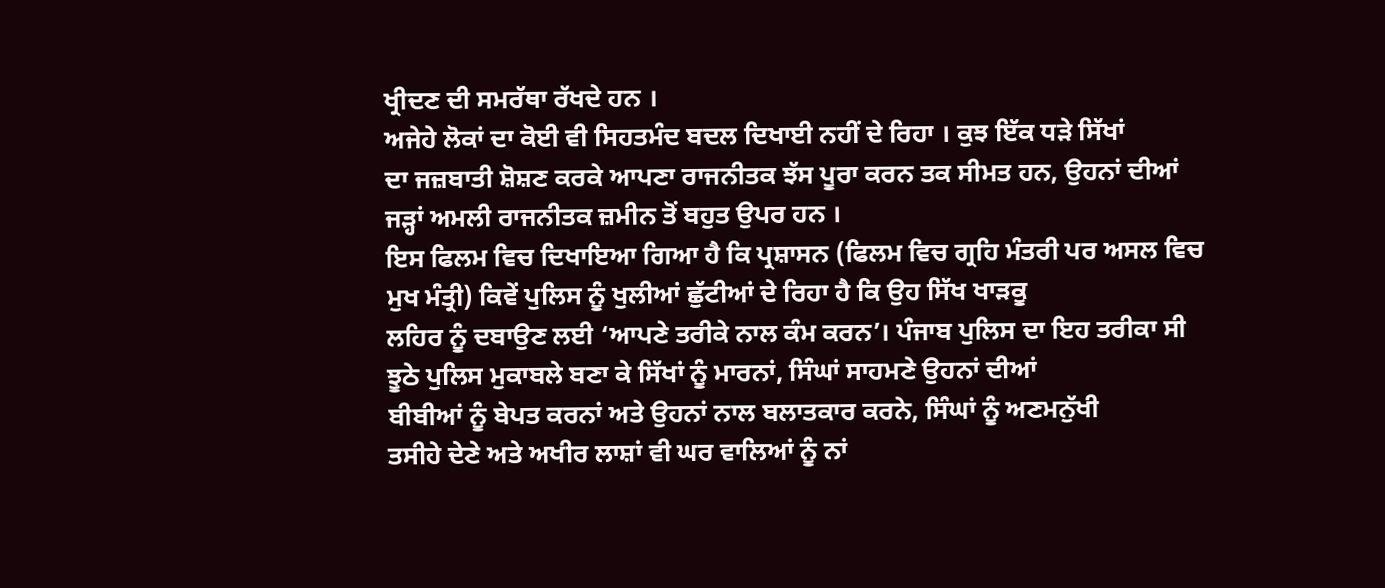ਖ੍ਰੀਦਣ ਦੀ ਸਮਰੱਥਾ ਰੱਖਦੇ ਹਨ ।
ਅਜੇਹੇ ਲੋਕਾਂ ਦਾ ਕੋਈ ਵੀ ਸਿਹਤਮੰਦ ਬਦਲ ਦਿਖਾਈ ਨਹੀਂ ਦੇ ਰਿਹਾ । ਕੁਝ ਇੱਕ ਧੜੇ ਸਿੱਖਾਂ
ਦਾ ਜਜ਼ਬਾਤੀ ਸ਼ੋਸ਼ਣ ਕਰਕੇ ਆਪਣਾ ਰਾਜਨੀਤਕ ਝੱਸ ਪੂਰਾ ਕਰਨ ਤਕ ਸੀਮਤ ਹਨ, ਉਹਨਾਂ ਦੀਆਂ
ਜੜ੍ਹਾਂ ਅਮਲੀ ਰਾਜਨੀਤਕ ਜ਼ਮੀਨ ਤੋਂ ਬਹੁਤ ਉਪਰ ਹਨ ।
ਇਸ ਫਿਲਮ ਵਿਚ ਦਿਖਾਇਆ ਗਿਆ ਹੈ ਕਿ ਪ੍ਰਸ਼ਾਸਨ (ਫਿਲਮ ਵਿਚ ਗ੍ਰਹਿ ਮੰਤਰੀ ਪਰ ਅਸਲ ਵਿਚ
ਮੁਖ ਮੰਤ੍ਰੀ) ਕਿਵੇਂ ਪੁਲਿਸ ਨੂੰ ਖੁਲੀਆਂ ਛੁੱਟੀਆਂ ਦੇ ਰਿਹਾ ਹੈ ਕਿ ਉਹ ਸਿੱਖ ਖਾੜਕੂ
ਲਹਿਰ ਨੂੰ ਦਬਾਉਣ ਲਈ ‘ਆਪਣੇ ਤਰੀਕੇ ਨਾਲ ਕੰਮ ਕਰਨ’। ਪੰਜਾਬ ਪੁਲਿਸ ਦਾ ਇਹ ਤਰੀਕਾ ਸੀ
ਝੂਠੇ ਪੁਲਿਸ ਮੁਕਾਬਲੇ ਬਣਾ ਕੇ ਸਿੱਖਾਂ ਨੂੰ ਮਾਰਨਾਂ, ਸਿੰਘਾਂ ਸਾਹਮਣੇ ਉਹਨਾਂ ਦੀਆਂ
ਬੀਬੀਆਂ ਨੂੰ ਬੇਪਤ ਕਰਨਾਂ ਅਤੇ ਉਹਨਾਂ ਨਾਲ ਬਲਾਤਕਾਰ ਕਰਨੇ, ਸਿੰਘਾਂ ਨੂੰ ਅਣਮਨੁੱਖੀ
ਤਸੀਹੇ ਦੇਣੇ ਅਤੇ ਅਖੀਰ ਲਾਸ਼ਾਂ ਵੀ ਘਰ ਵਾਲਿਆਂ ਨੂੰ ਨਾਂ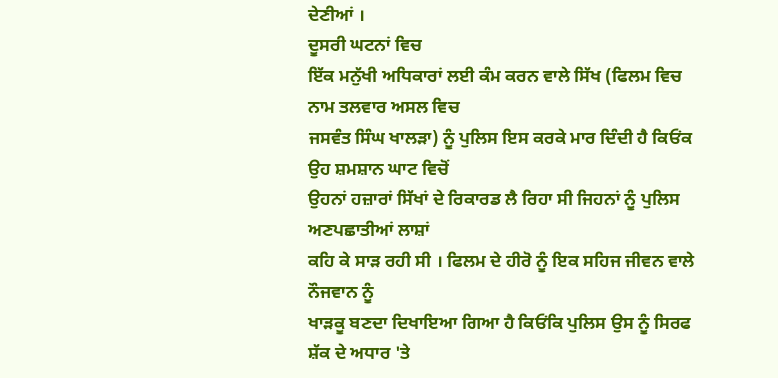ਦੇਣੀਆਂ ।
ਦੂਸਰੀ ਘਟਨਾਂ ਵਿਚ
ਇੱਕ ਮਨੁੱਖੀ ਅਧਿਕਾਰਾਂ ਲਈ ਕੰਮ ਕਰਨ ਵਾਲੇ ਸਿੱਖ (ਫਿਲਮ ਵਿਚ ਨਾਮ ਤਲਵਾਰ ਅਸਲ ਵਿਚ
ਜਸਵੰਤ ਸਿੰਘ ਖਾਲੜਾ) ਨੂੰ ਪੁਲਿਸ ਇਸ ਕਰਕੇ ਮਾਰ ਦਿੰਦੀ ਹੈ ਕਿਓਂਕ ਉਹ ਸ਼ਮਸ਼ਾਨ ਘਾਟ ਵਿਚੋਂ
ਉਹਨਾਂ ਹਜ਼ਾਰਾਂ ਸਿੱਖਾਂ ਦੇ ਰਿਕਾਰਡ ਲੈ ਰਿਹਾ ਸੀ ਜਿਹਨਾਂ ਨੂੰ ਪੁਲਿਸ ਅਣਪਛਾਤੀਆਂ ਲਾਸ਼ਾਂ
ਕਹਿ ਕੇ ਸਾੜ ਰਹੀ ਸੀ । ਫਿਲਮ ਦੇ ਹੀਰੋ ਨੂੰ ਇਕ ਸਹਿਜ ਜੀਵਨ ਵਾਲੇ ਨੌਜਵਾਨ ਨੂੰ
ਖਾੜਕੂ ਬਣਦਾ ਦਿਖਾਇਆ ਗਿਆ ਹੈ ਕਿਓਂਕਿ ਪੁਲਿਸ ਉਸ ਨੂੰ ਸਿਰਫ
ਸ਼ੱਕ ਦੇ ਅਧਾਰ 'ਤੇ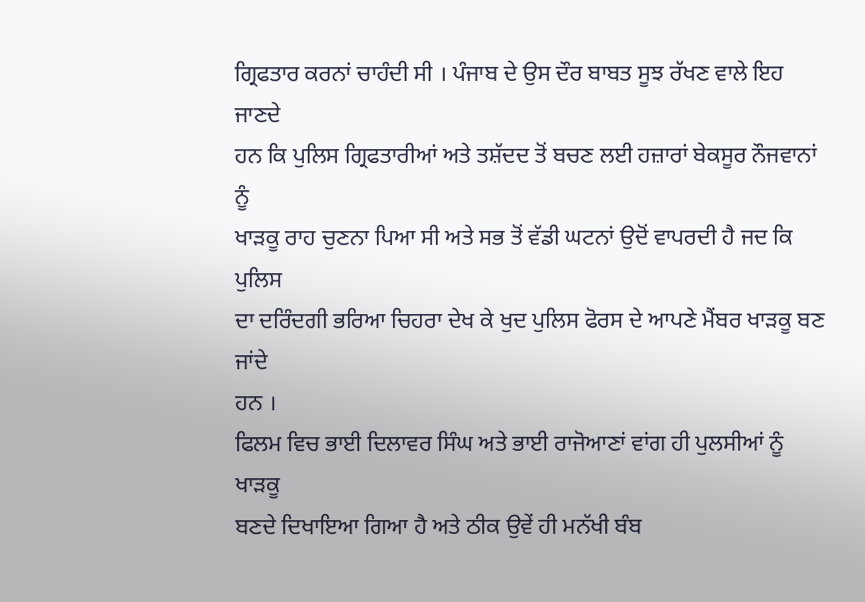ਗ੍ਰਿਫਤਾਰ ਕਰਨਾਂ ਚਾਹੰਦੀ ਸੀ । ਪੰਜਾਬ ਦੇ ਉਸ ਦੌਰ ਬਾਬਤ ਸੂਝ ਰੱਖਣ ਵਾਲੇ ਇਹ ਜਾਣਦੇ
ਹਨ ਕਿ ਪੁਲਿਸ ਗ੍ਰਿਫਤਾਰੀਆਂ ਅਤੇ ਤਸ਼ੱਦਦ ਤੋਂ ਬਚਣ ਲਈ ਹਜ਼ਾਰਾਂ ਬੇਕਸੂਰ ਨੌਜਵਾਨਾਂ ਨੂੰ
ਖਾੜਕੂ ਰਾਹ ਚੁਣਨਾ ਪਿਆ ਸੀ ਅਤੇ ਸਭ ਤੋਂ ਵੱਡੀ ਘਟਨਾਂ ਉਦੋਂ ਵਾਪਰਦੀ ਹੈ ਜਦ ਕਿ ਪੁਲਿਸ
ਦਾ ਦਰਿੰਦਗੀ ਭਰਿਆ ਚਿਹਰਾ ਦੇਖ ਕੇ ਖੁਦ ਪੁਲਿਸ ਫੋਰਸ ਦੇ ਆਪਣੇ ਮੈਂਬਰ ਖਾੜਕੂ ਬਣ ਜਾਂਦੇ
ਹਨ ।
ਫਿਲਮ ਵਿਚ ਭਾਈ ਦਿਲਾਵਰ ਸਿੰਘ ਅਤੇ ਭਾਈ ਰਾਜੋਆਣਾਂ ਵਾਂਗ ਹੀ ਪੁਲਸੀਆਂ ਨੂੰ ਖਾੜਕੂ
ਬਣਦੇ ਦਿਖਾਇਆ ਗਿਆ ਹੈ ਅਤੇ ਠੀਕ ਉਵੇਂ ਹੀ ਮਨੱਖੀ ਬੰਬ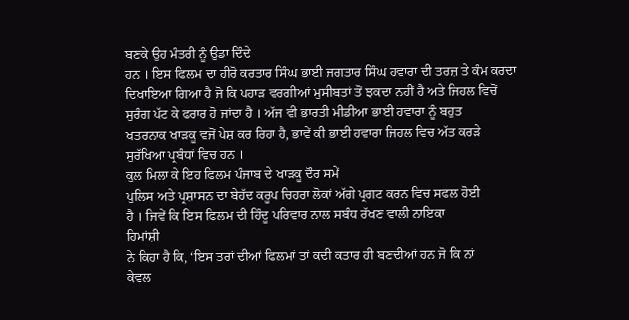ਬਣਕੇ ਉਹ ਮੰਤਰੀ ਨੂੰ ਉਡਾ ਦਿੰਦੇ
ਹਨ । ਇਸ ਫਿਲਮ ਦਾ ਹੀਰੋ ਕਰਤਾਰ ਸਿੰਘ ਭਾਈ ਜਗਤਾਰ ਸਿੰਘ ਹਵਾਰਾ ਦੀ ਤਰਜ਼ ਤੇ ਕੰਮ ਕਰਦਾ
ਦਿਖਾਇਆ ਗਿਆ ਹੈ ਜੋ ਕਿ ਪਹਾੜ ਵਰਗੀਆਂ ਮੁਸੀਬਤਾਂ ਤੋਂ ਝਕਦਾ ਨਹੀਂ ਹੈ ਅਤੇ ਜਿਹਲ ਵਿਚੋਂ
ਸੁਰੰਗ ਪੱਟ ਕੇ ਫਰਾਰ ਹੋ ਜਾਂਦਾ ਹੈ । ਅੱਜ ਵੀ ਭਾਰਤੀ ਮੀਡੀਆ ਭਾਈ ਹਵਾਰਾ ਨੂੰ ਬਹੁਤ
ਖਤਰਨਾਕ ਖਾੜਕੂ ਵਜੋਂ ਪੇਸ਼ ਕਰ ਰਿਹਾ ਹੈ, ਭਾਵੇਂ ਕੀ ਭਾਈ ਹਵਾਰਾ ਜਿਹਲ ਵਿਚ ਅੱਤ ਕਰੜੇ
ਸੁਰੱਖਿਆ ਪ੍ਰਬੰਧਾਂ ਵਿਚ ਹਨ ।
ਕੁਲ ਮਿਲਾ ਕੇ ਇਹ ਫਿਲਮ ਪੰਜਾਬ ਦੇ ਖਾੜਕੂ ਦੌਰ ਸਮੇਂ
ਪੁਲਿਸ ਅਤੇ ਪ੍ਰਸ਼ਾਸਨ ਦਾ ਬੇਹੱਦ ਕਰੂਪ ਚਿਹਰਾ ਲੋਕਾਂ ਅੱਗੇ ਪ੍ਰਗਟ ਕਰਨ ਵਿਚ ਸਫਲ ਹੋਈ
ਹੈ । ਜਿਵੇਂ ਕਿ ਇਸ ਫਿਲਮ ਦੀ ਹਿੰਦੂ ਪਰਿਵਾਰ ਨਾਲ ਸਬੰਧ ਰੱਖਣ ਵਾਲੀ ਨਾਇਕਾ
ਹਿਮਾਂਸ਼ੀ
ਨੇ ਕਿਹਾ ਹੈ ਕਿ, ‘ਇਸ ਤਰਾਂ ਦੀਆਂ ਫਿਲਮਾਂ ਤਾਂ ਕਦੀ ਕਤਾਰ ਹੀ ਬਣਦੀਆਂ ਹਨ ਜੋ ਕਿ ਨਾਂ
ਕੇਵਲ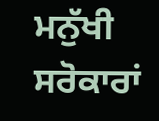ਮਨੁੱਖੀ ਸਰੋਕਾਰਾਂ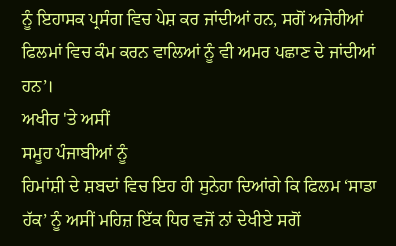ਨੂੰ ਇਹਾਸਕ ਪ੍ਰਸੰਗ ਵਿਚ ਪੇਸ਼ ਕਰ ਜਾਂਦੀਆਂ ਹਨ, ਸਗੋਂ ਅਜੇਹੀਆਂ
ਫਿਲਮਾਂ ਵਿਚ ਕੰਮ ਕਰਨ ਵਾਲਿਆਂ ਨੂੰ ਵੀ ਅਮਰ ਪਛਾਣ ਦੇ ਜਾਂਦੀਆਂ ਹਨ’।
ਅਖੀਰ 'ਤੇ ਅਸੀਂ
ਸਮੂਹ ਪੰਜਾਬੀਆਂ ਨੂੰ
ਹਿਮਾਂਸ਼ੀ ਦੇ ਸ਼ਬਦਾਂ ਵਿਚ ਇਹ ਹੀ ਸੁਨੇਹਾ ਦਿਆਂਗੇ ਕਿ ਫਿਲਮ ‘ਸਾਡਾ
ਹੱਕ’ ਨੂੰ ਅਸੀਂ ਮਹਿਜ਼ ਇੱਕ ਧਿਰ ਵਜੋਂ ਨਾਂ ਦੇਖੀਏ ਸਗੋਂ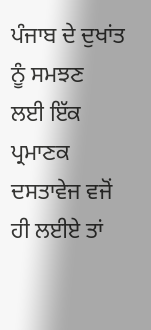ਪੰਜਾਬ ਦੇ ਦੁਖਾਂਤ ਨੂੰ ਸਮਝਣ
ਲਈ ਇੱਕ ਪ੍ਰਮਾਣਕ ਦਸਤਾਵੇਜ ਵਜੋਂ ਹੀ ਲਈਏ ਤਾਂ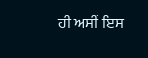ਹੀ ਅਸੀਂ ਇਸ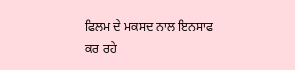ਫਿਲਮ ਦੇ ਮਕਸਦ ਨਾਲ ਇਨਸਾਫ
ਕਰ ਰਹੇ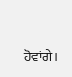ਹੋਵਾਂਗੇ।